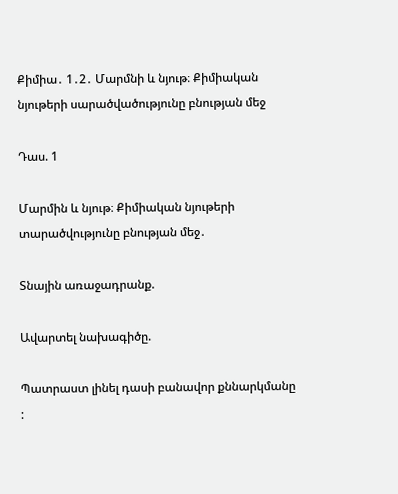Քիմիա․ 1․2․ Մարմնի և նյութ։ Քիմիական նյութերի սարածվածությունը բնության մեջ

Դաս. 1

Մարմին և նյութ։ Քիմիական նյութերի տարածվությունը բնության մեջ․

Տնային առաջադրանք.

Ավարտել նախագիծը.

Պատրաստ լինել դասի բանավոր քննարկմանը :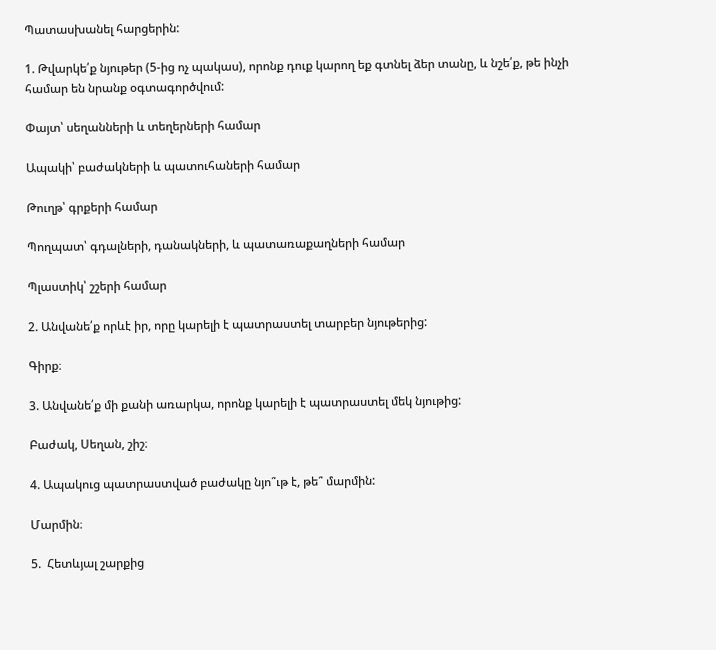Պատասխանել հարցերին:

1. Թվարկե՛ք նյութեր (5-ից ոչ պակաս), որոնք դուք կարող եք գտնել ձեր տանը, և նշե՛ք, թե ինչի համար են նրանք օգտագործվում:

Փայտ՝ սեղանների և տեղերների համար

Ապակի՝ բաժակների և պատուհաների համար

Թուղթ՝ գրքերի համար

Պողպատ՝ գդալների, դանակների, և պատառաքաղների համար

Պլաստիկ՝ շշերի համար

2. Անվանե՛ք որևէ իր, որը կարելի է պատրաստել տարբեր նյութերից:

Գիրք։

3. Անվանե՛ք մի քանի առարկա, որոնք կարելի է պատրաստել մեկ նյութից:

Բաժակ, Սեղան, շիշ։

4. Ապակուց պատրաստված բաժակը նյո՞ւթ է, թե՞ մարմին:

Մարմին։

5.  Հետևյալ շարքից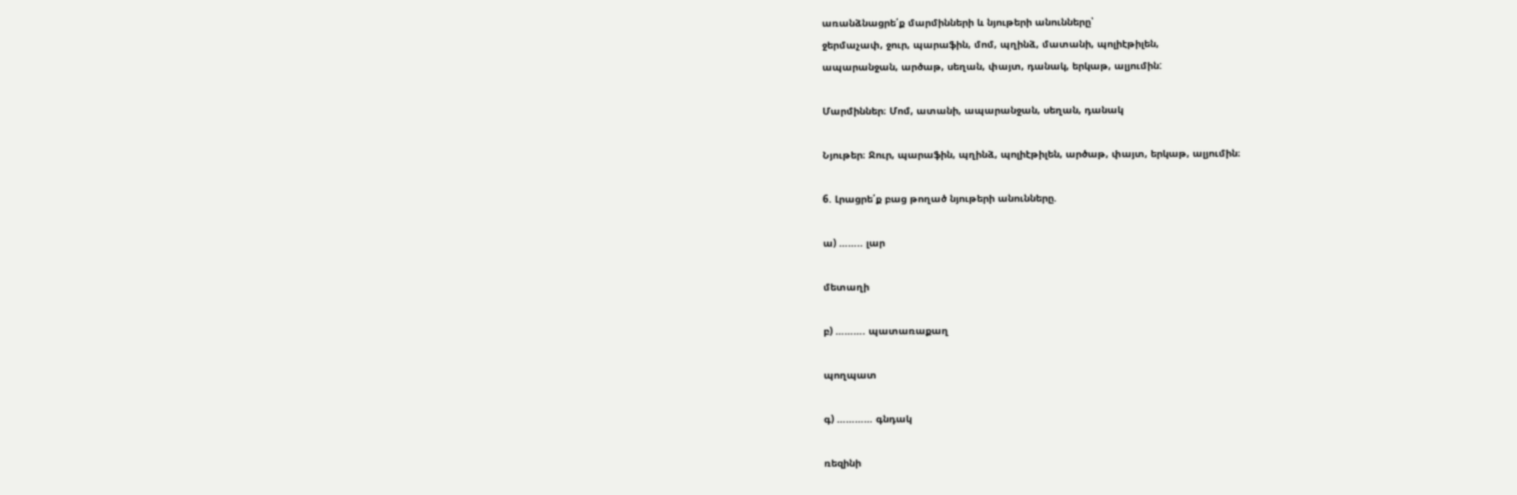առանձնացրե՛ք մարմինների և նյութերի անունները՝
ջերմաչափ, ջուր, պարաֆին, մոմ, պղինձ, մատանի, պոլիէթիլեն,
ապարանջան, արծաթ, սեղան, փայտ, դանակ, երկաթ, ալյումին:

Մարմիններ։ Մոմ, ատանի, ապարանջան, սեղան, դանակ

Նյութեր։ Ջուր, պարաֆին, պղինձ, պոլիէթիլեն, արծաթ, փայտ, երկաթ, ալյումին։

6. Լրացրե՛ք բաց թողած նյութերի անունները.

ա) …….. լար

մետաղի

բ) ………. պատառաքաղ

պողպատ

գ) ………… գնդակ

ռեզինի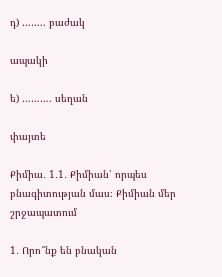դ) …….. բաժակ

ապակի

ե) ………. սեղան

փայտե

Քիմիա․ 1․1․ Քիմիան՝ որպես բնագիտության մաս։ Քիմիան մեր շրջապատում

1․ Որո՞նք են բնական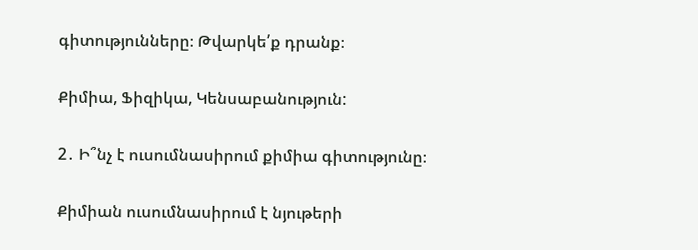գիտությունները։ Թվարկե՛ք դրանք։

Քիմիա, Ֆիզիկա, Կենսաբանություն:

2․ Ի՞նչ է ուսումնասիրում քիմիա գիտությունը։

Քիմիան ուսումնասիրում է նյութերի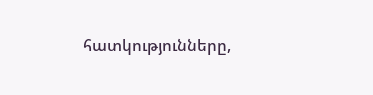հատկությունները,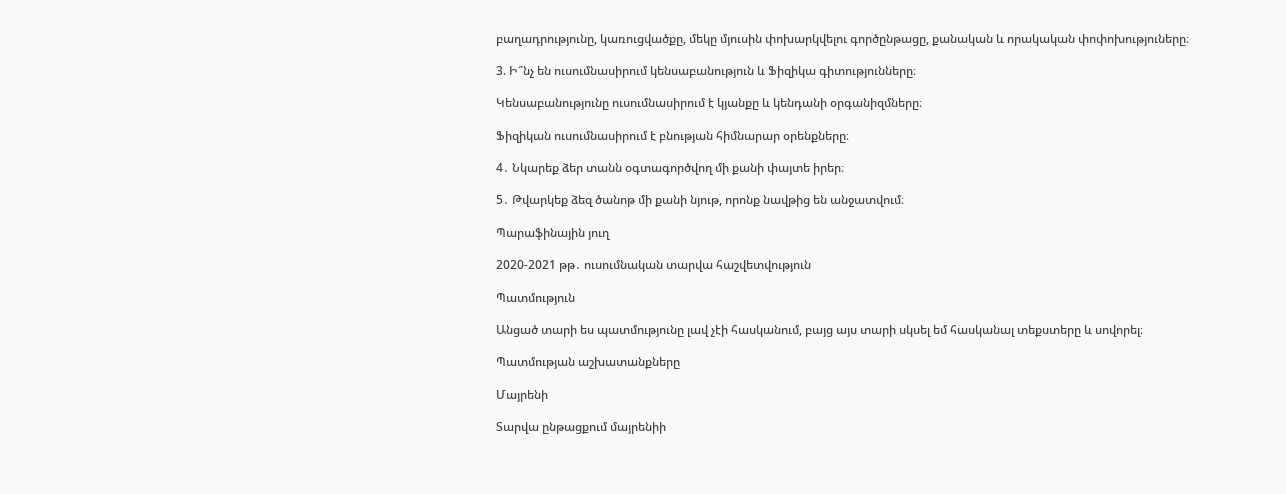բաղադրությունը, կառուցվածքը, մեկը մյուսին փոխարկվելու գործընթացը, քանական և որակական փոփոխություները։

3. Ի՞նչ են ուսումնասիրում կենսաբանություն և Ֆիզիկա գիտությունները։

Կենսաբանությունը ուսումնասիրում է կյանքը և կենդանի օրգանիզմները։

Ֆիզիկան ուսումնասիրում է բնության հիմնարար օրենքները։

4․ Նկարեք ձեր տանն օգտագործվող մի քանի փայտե իրեր։

5․ Թվարկեք ձեզ ծանոթ մի քանի նյութ, որոնք նավթից են անջատվում։

Պարաֆինային յուղ

2020-2021 թթ․ ուսումնական տարվա հաշվետվություն

Պատմություն

Անցած տարի ես պատմությունը լավ չէի հասկանում, բայց այս տարի սկսել եմ հասկանալ տեքստերը և սովորել։

Պատմության աշխատանքները

Մայրենի

Տարվա ընթացքում մայրենիի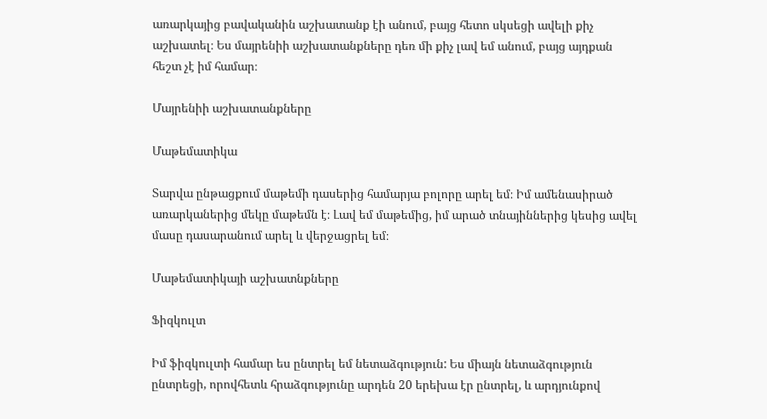առարկայից բավականին աշխատանք էի անում, բայց հետո սկսեցի ավելի քիչ աշխատել։ Ես մայրենիի աշխատանքները դեռ մի քիչ լավ եմ անում, բայց այդքան հեշտ չէ իմ համար։

Մայրենիի աշխատանքները

Մաթեմատիկա

Տարվա ընթացքում մաթեմի դասերից համարյա բոլորը արել եմ։ Իմ ամենասիրած առարկաներից մեկը մաթեմն է։ Լավ եմ մաթեմից, իմ արած տնայիններից կեսից ավել մասը դասարանում արել և վերջացրել եմ։

Մաթեմատիկայի աշխատնքները

Ֆիզկուլտ

Իմ ֆիզկուլտի համար ես ընտրել եմ նետաձգություն: Ես միայն նետաձգություն ընտրեցի, որովհետև հրաձգությունը արդեն 20 երեխա էր ընտրել, և արդյունքով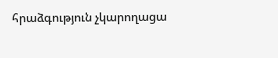հրաձգություն չկարողացա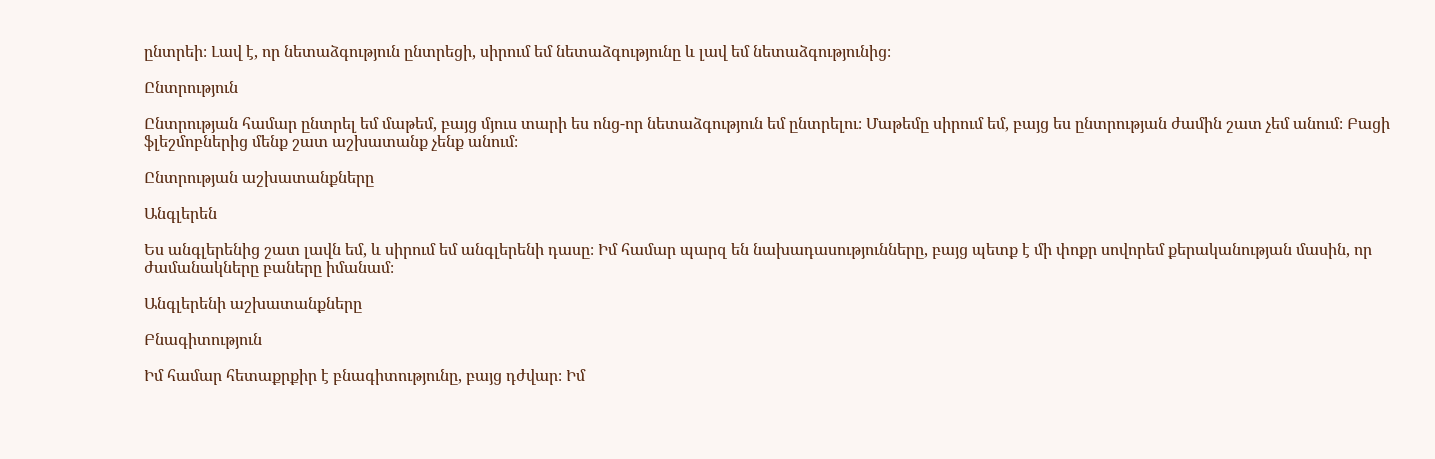ընտրեի։ Լավ է, որ նետաձգություն ընտրեցի, սիրում եմ նետաձգությունը և լավ եմ նետաձգությունից։

Ընտրություն

Ընտրության համար ընտրել եմ մաթեմ, բայց մյուս տարի ես ոնց-որ նետաձգություն եմ ընտրելու։ Մաթեմը սիրում եմ, բայց ես ընտրության ժամին շատ չեմ անում։ Բացի ֆլեշմոբներից մենք շատ աշխատանք չենք անում։

Ընտրության աշխատանքները

Անգլերեն

Ես անգլերենից շատ լավն եմ, և սիրում եմ անգլերենի դասը։ Իմ համար պարզ են նախադասությունները, բայց պետք է մի փոքր սովորեմ քերականության մասին, որ ժամանակները բաները իմանամ։

Անգլերենի աշխատանքները

Բնագիտություն

Իմ համար հետաքրքիր է բնագիտությունը, բայց դժվար։ Իմ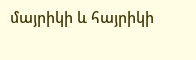մայրիկի և հայրիկի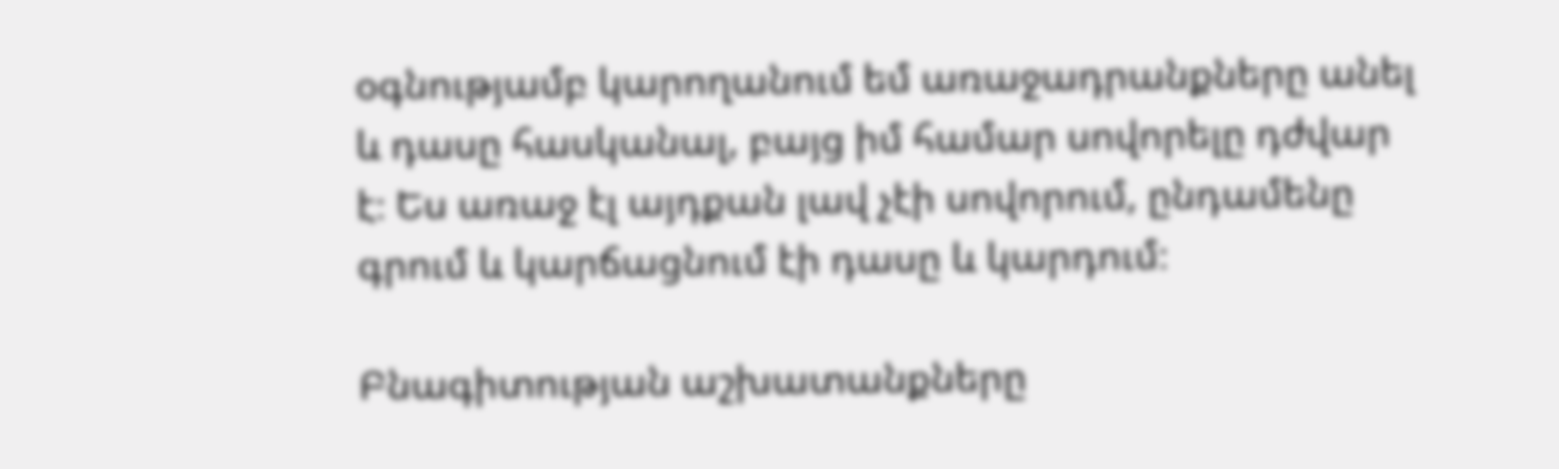օգնությամբ կարողանում եմ առաջադրանքները անել և դասը հասկանալ, բայց իմ համար սովորելը դժվար է։ Ես առաջ էլ այդքան լավ չէի սովորում, ընդամենը գրում և կարճացնում էի դասը և կարդում։

Բնագիտության աշխատանքները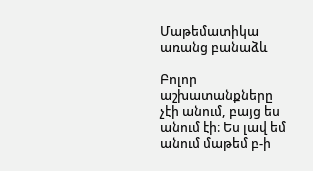Մաթեմատիկա առանց բանաձև

Բոլոր աշխատանքները չէի անում, բայց ես անում էի։ Ես լավ եմ անում մաթեմ բ-ի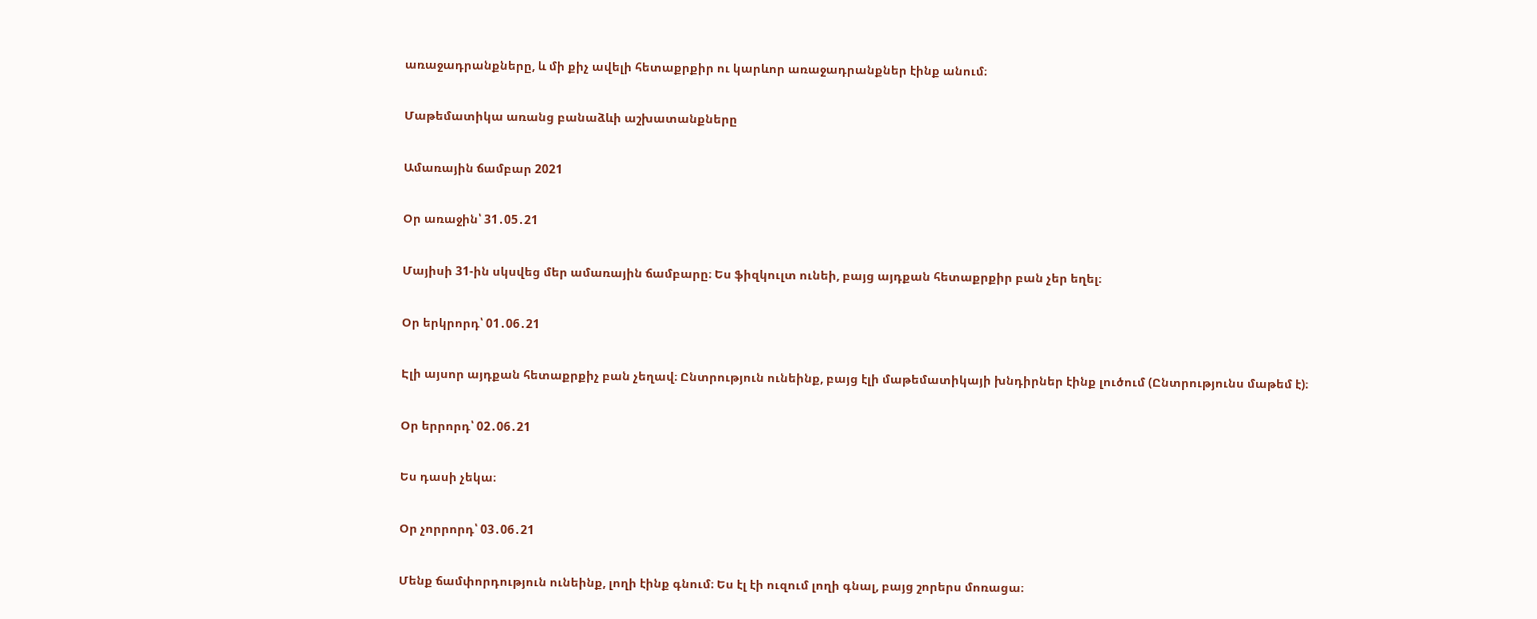առաջադրանքները, և մի քիչ ավելի հետաքրքիր ու կարևոր առաջադրանքներ էինք անում։

Մաթեմատիկա առանց բանաձևի աշխատանքները

Ամառային ճամբար 2021

Օր առաջին՝ 31․05․21

Մայիսի 31-ին սկսվեց մեր ամառային ճամբարը։ Ես ֆիզկուլտ ունեի, բայց այդքան հետաքրքիր բան չեր եղել։

Օր երկրորդ՝ 01․06․21

Էլի այսոր այդքան հետաքրքիչ բան չեղավ։ Ընտրություն ունեինք, բայց էլի մաթեմատիկայի խնդիրներ էինք լուծում (Ընտրությունս մաթեմ է)։

Օր երրորդ՝ 02․06․21

Ես դասի չեկա։

Օր չորրորդ՝ 03․06․21

Մենք ճամփորդություն ունեինք, լողի էինք գնում։ Ես էլ էի ուզում լողի գնալ, բայց շորերս մոռացա։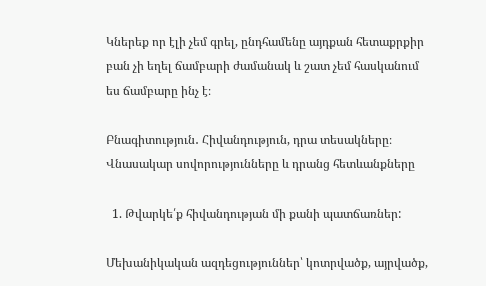Կներեք որ էլի չեմ գրել, ընդհամենը այդքան հետաքրքիր բան չի եղել ճամբարի ժամանակ և շատ չեմ հասկանում ես ճամբարը ինչ է։

Բնագիտություն․ Հիվանդություն, դրա տեսակները։ Վնասակար սովորությունները և դրանց հետևանքները

  1. Թվարկե՛ք հիվանդության մի քանի պատճառներ:

Մեխանիկական ազդեցություններ՝ կոտրվածք, այրվածք,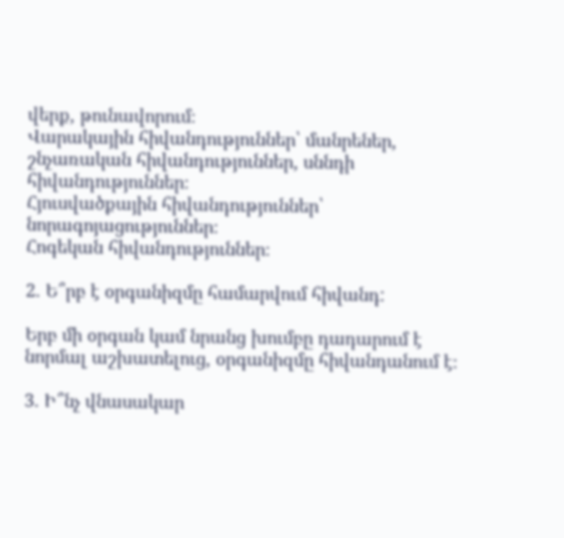վերք, թունավորում։
Վարակային հիվանդություններ՝ մանրեներ, շնչառական հիվանդություններ, սննդի հիվանդություններ։
Հյուսվածքային հիվանդություններ՝ նորագոյացություններ։
Հոգեկան հիվանդություններ։

2. Ե՞րբ է օրգանիզմը համարվում հիվանդ:

Երբ մի օրգան կամ նրանց խումբը դադարում է նորմալ աշխատելուց, օրգանիզմը հիվանդանում է։

3. Ի՞նչ վնասակար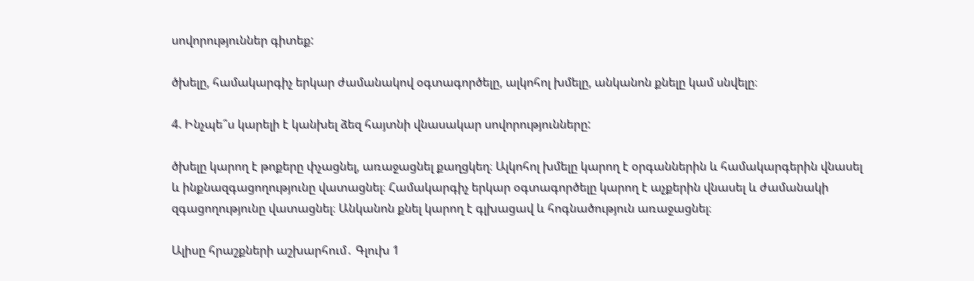սովորություններ գիտեք:

ծխելը, համակարգիչ երկար ժամանակով օգտագործելը, ալկոհոլ խմելը, անկանոն քնելը կամ սնվելը։

4. Ինչպե՞ս կարելի է կանխել ձեզ հայտնի վնասակար սովորությունները:

ծխելը կարող է թոքերը փչացնել, առաջացնել քաղցկեղ։ Ալկոհոլ խմելը կարող է օրգաններին և համակարգերին վնասել և ինքնազգացողությունը վատացնել։ Համակարգիչ երկար օգտագործելը կարող է աչքերին վնասել և ժամանակի զգացողությունը վատացնել։ Անկանոն քնել կարող է գլխացավ և հոգնածություն առաջացնել։

Ալիսը հրաշքների աշխարհում․ Գլուխ 1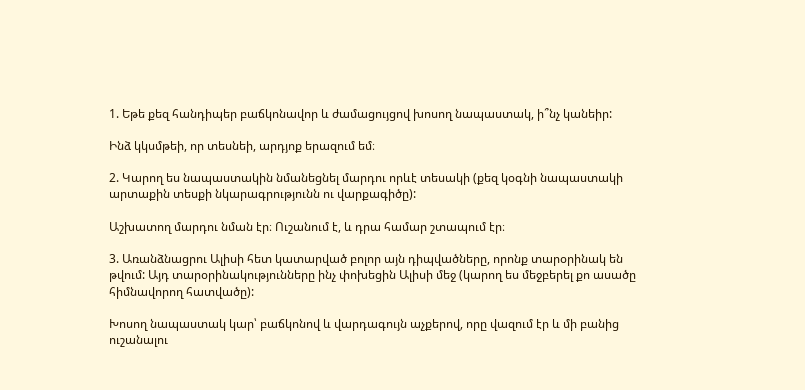1. Եթե քեզ հանդիպեր բաճկոնավոր և ժամացույցով խոսող նապաստակ, ի՞նչ կանեիր:

Ինձ կկսմթեի, որ տեսնեի, արդյոք երազում եմ։

2. Կարող ես նապաստակին նմանեցնել մարդու որևէ տեսակի (քեզ կօգնի նապաստակի արտաքին տեսքի նկարագրությունն ու վարքագիծը):

Աշխատող մարդու նման էր։ Ուշանում է, և դրա համար շտապում էր։

3. Առանձնացրու Ալիսի հետ կատարված բոլոր այն դիպվածները, որոնք տարօրինակ են թվում: Այդ տարօրինակությունները ինչ փոխեցին Ալիսի մեջ (կարող ես մեջբերել քո ասածը հիմնավորող հատվածը):

Խոսող նապաստակ կար՝ բաճկոնով և վարդագույն աչքերով, որը վազում էր և մի բանից ուշանալու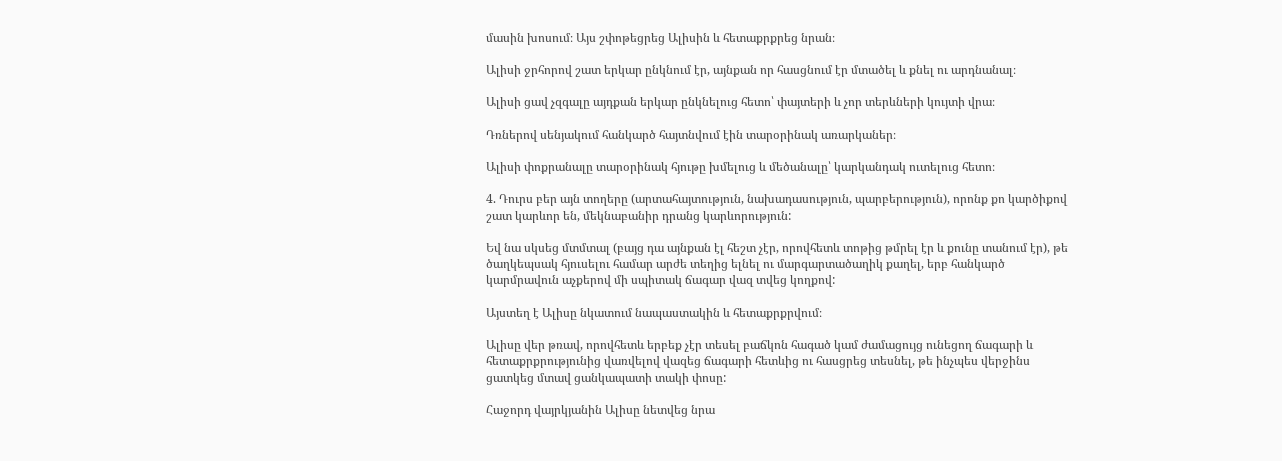մասին խոսում։ Այս շփոթեցրեց Ալիսին և հետաքրքրեց նրան։

Ալիսի ջրհորով շատ երկար ընկնում էր, այնքան որ հասցնում էր մտածել և քնել ու արդնանալ։

Ալիսի ցավ չզգալը այդքան երկար ընկնելուց հետո՝ փայտերի և չոր տերևների կույտի վրա։

Դռներով սենյակում հանկարծ հայտնվում էին տարօրինակ առարկաներ։

Ալիսի փոքրանալը տարօրինակ հյութը խմելուց և մեծանալը՝ կարկանդակ ուտելուց հետո։

4. Դուրս բեր այն տողերը (արտահայտություն, նախադասություն, պարբերություն), որոնք քո կարծիքով շատ կարևոր են, մեկնաբանիր դրանց կարևորություն:

Եվ նա սկսեց մտմտալ (բայց դա այնքան էլ հեշտ չէր, որովհետև տոթից թմրել էր և քունը տանում էր), թե ծաղկեպսակ հյուսելու համար արժե տեղից ելնել ու մարգարտածաղիկ քաղել, երբ հանկարծ կարմրավուն աչքերով մի սպիտակ ճագար վազ տվեց կողքով:

Այստեղ է Ալիսը նկատում նապաստակին և հետաքրքրվում։

Ալիսը վեր թռավ, որովհետև երբեք չէր տեսել բաճկոն հագած կամ ժամացույց ունեցող ճագարի և հետաքրքրությունից վառվելով վազեց ճագարի հետևից ու հասցրեց տեսնել, թե ինչպես վերջինս ցատկեց մտավ ցանկապատի տակի փոսը:

Հաջորդ վայրկյանին Ալիսը նետվեց նրա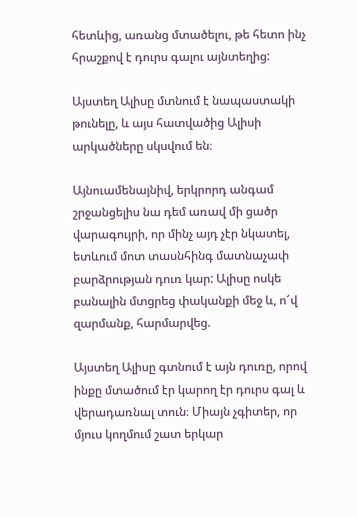հետևից, առանց մտածելու, թե հետո ինչ հրաշքով է դուրս գալու այնտեղից:

Այստեղ Ալիսը մտնում է նապաստակի թունելը, և այս հատվածից Ալիսի արկածները սկսվում են։

Այնուամենայնիվ, երկրորդ անգամ շրջանցելիս նա դեմ առավ մի ցածր վարագույրի, որ մինչ այդ չէր նկատել, ետևում մոտ տասնհինգ մատնաչափ բարձրության դուռ կար: Ալիսը ոսկե բանալին մտցրեց փականքի մեջ և, ո՜վ զարմանք, հարմարվեց.

Այստեղ Ալիսը գտնում է այն դուռը, որով ինքը մտածում էր կարող էր դուրս գալ և վերադառնալ տուն։ Միայն չգիտեր, որ մյուս կողմում շատ երկար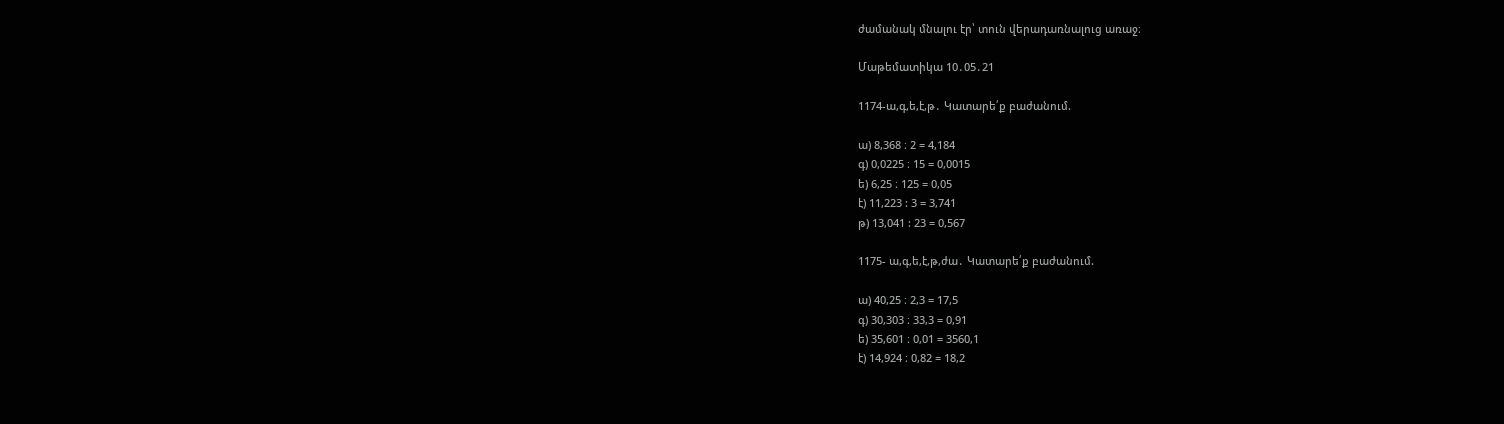ժամանակ մնալու էր՝ տուն վերադառնալուց առաջ։

Մաթեմատիկա 10․05․21

1174-ա,գ,ե,է,թ․ Կատարե՛ք բաժանում.

ա) 8,368 ։ 2 = 4,184
գ) 0,0225 ։ 15 = 0,0015
ե) 6,25 ։ 125 = 0,05
է) 11,223 : 3 = 3,741
թ) 13,041 : 23 = 0,567

1175- ա,գ,ե,է,թ,ժա․ Կատարե՛ք բաժանում.

ա) 40,25 ։ 2,3 = 17,5
գ) 30,303 ։ 33,3 = 0,91
ե) 35,601 ։ 0,01 = 3560,1
է) 14,924 ։ 0,82 = 18,2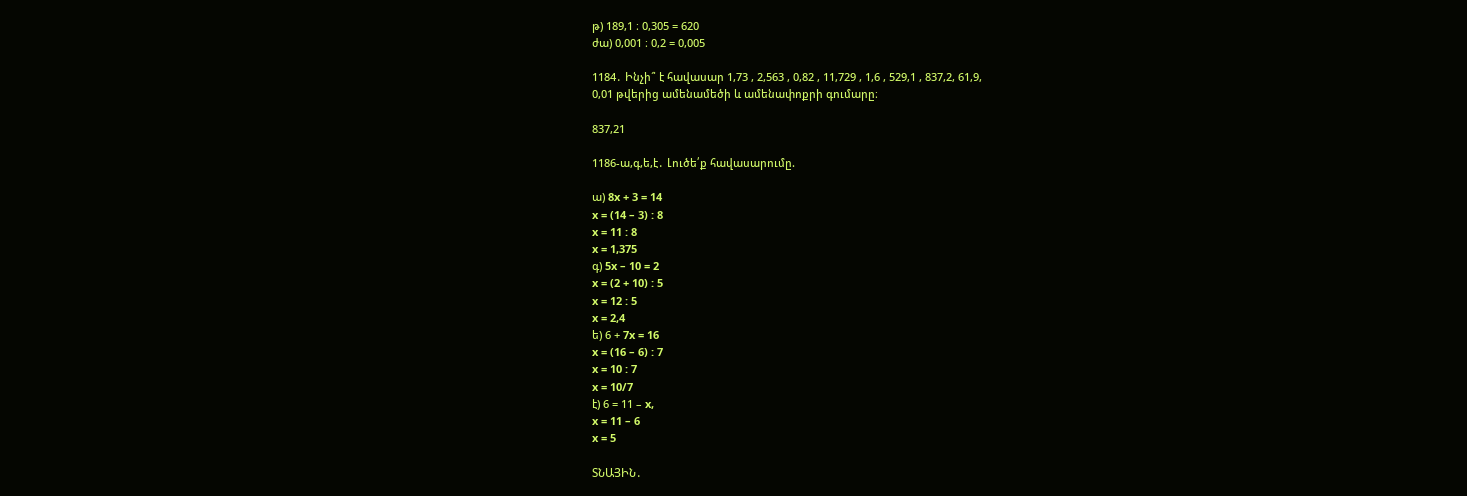թ) 189,1 ։ 0,305 = 620
ժա) 0,001 ։ 0,2 = 0,005

1184․ Ինչի՞ է հավասար 1,73 , 2,563 , 0,82 , 11,729 , 1,6 , 529,1 , 837,2, 61,9,
0,01 թվերից ամենամեծի և ամենափոքրի գումարը։

837,21

1186-ա,գ,ե,է․ Լուծե՛ք հավասարումը.

ա) 8x + 3 = 14
x = (14 – 3) : 8
x = 11 : 8
x = 1,375
գ) 5x – 10 = 2
x = (2 + 10) : 5
x = 12 : 5
x = 2,4
ե) 6 + 7x = 16
x = (16 – 6) : 7
x = 10 : 7
x = 10/7
է) 6 = 11 – x,
x = 11 – 6
x = 5

ՏՆԱՅԻՆ․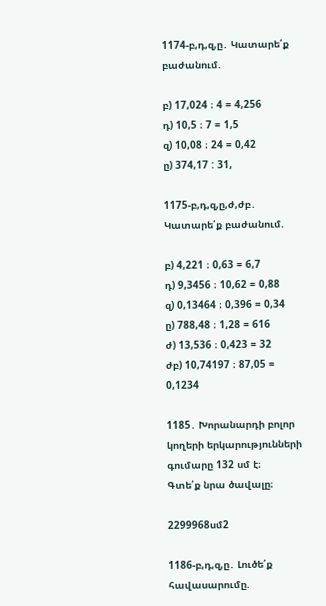1174-բ,դ,զ,ը․ Կատարե՛ք բաժանում.

բ) 17,024 ։ 4 = 4,256
դ) 10,5 ։ 7 = 1,5
զ) 10,08 ։ 24 = 0,42
ը) 374,17 : 31,

1175-բ,դ,զ,ը,ժ,ժբ․ Կատարե՛ք բաժանում.

բ) 4,221 ։ 0,63 = 6,7
դ) 9,3456 ։ 10,62 = 0,88
զ) 0,13464 ։ 0,396 = 0,34
ը) 788,48 ։ 1,28 = 616
ժ) 13,536 ։ 0,423 = 32
ժբ) 10,74197 ։ 87,05 = 0,1234

1185․ Խորանարդի բոլոր կողերի երկարությունների գումարը 132 սմ է։
Գտե՛ք նրա ծավալը։

2299968սմ2

1186-բ,դ,զ,ը․ Լուծե՛ք հավասարումը.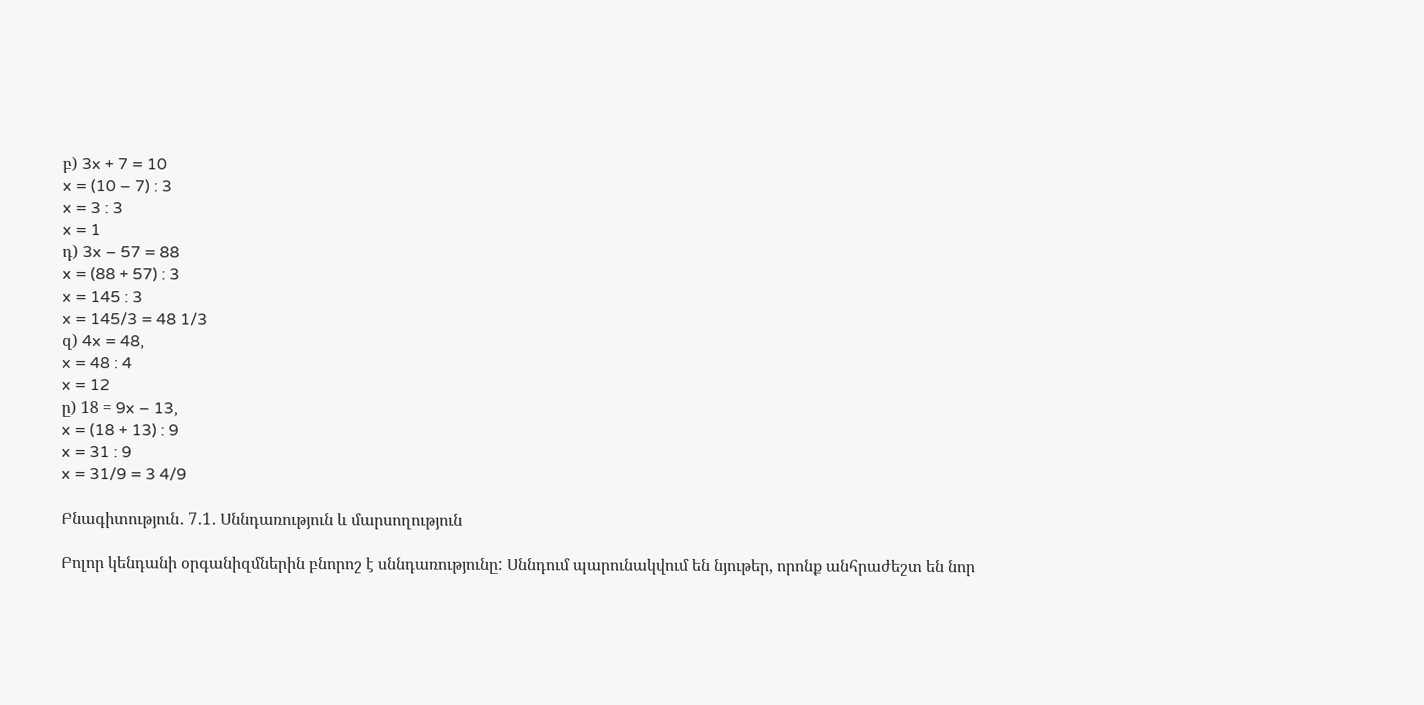բ) 3x + 7 = 10
x = (10 – 7) : 3
x = 3 : 3
x = 1
դ) 3x – 57 = 88
x = (88 + 57) : 3
x = 145 : 3
x = 145/3 = 48 1/3
զ) 4x = 48,
x = 48 : 4
x = 12
ը) 18 = 9x – 13,
x = (18 + 13) : 9
x = 31 : 9
x = 31/9 = 3 4/9

Բնագիտություն․ 7․1․ Սննդառություն և մարսողություն

Բոլոր կենդանի օրգանիզմներին բնորոշ է սննդառությունը: Սննդում պարունակվում են նյութեր, որոնք անհրաժեշտ են նոր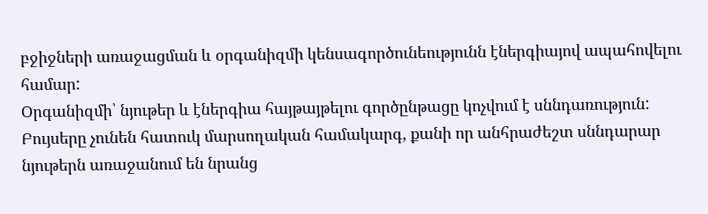բջիջների առաջացման և օրգանիզմի կենսագործունեությունն էներգիայով ապահովելու համար:
Օրգանիզմի՝ նյութեր և էներգիա հայթայթելու գործընթացը կոչվում է սննդառություն:
Բույսերը չունեն հատուկ մարսողական համակարգ, քանի որ անհրաժեշտ սննդարար նյութերն առաջանում են նրանց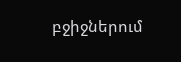բջիջներում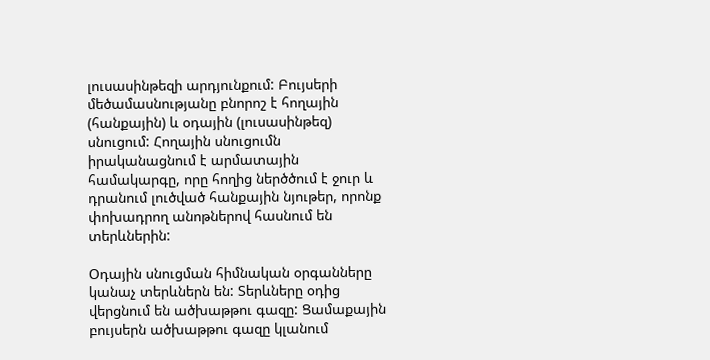լուսասինթեզի արդյունքում: Բույսերի մեծամասնությանը բնորոշ է հողային (հանքային) և օդային (լուսասինթեզ) սնուցում: Հողային սնուցումն իրականացնում է արմատային համակարգը, որը հողից ներծծում է ջուր և դրանում լուծված հանքային նյութեր, որոնք փոխադրող անոթներով հասնում են տերևներին:

Օդային սնուցման հիմնական օրգանները կանաչ տերևներն են: Տերևները օդից վերցնում են ածխաթթու գազը: Ցամաքային բույսերն ածխաթթու գազը կլանում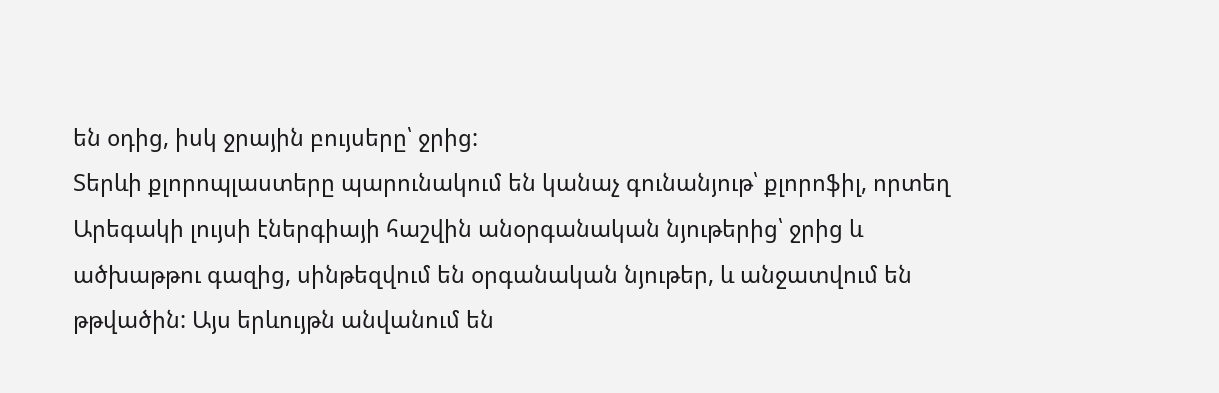են օդից, իսկ ջրային բույսերը՝ ջրից:
Տերևի քլորոպլաստերը պարունակում են կանաչ գունանյութ՝ քլորոֆիլ, որտեղ Արեգակի լույսի էներգիայի հաշվին անօրգանական նյութերից՝ ջրից և ածխաթթու գազից, սինթեզվում են օրգանական նյութեր, և անջատվում են թթվածին: Այս երևույթն անվանում են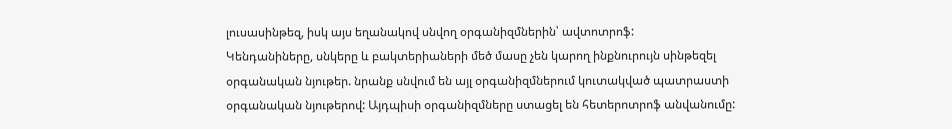լուսասինթեզ, իսկ այս եղանակով սնվող օրգանիզմներին՝ ավտոտրոֆ:
Կենդանիները, սնկերը և բակտերիաների մեծ մասը չեն կարող ինքնուրույն սինթեզել օրգանական նյութեր. նրանք սնվում են այլ օրգանիզմներում կուտակված պատրաստի օրգանական նյութերով: Այդպիսի օրգանիզմները ստացել են հետերոտրոֆ անվանումը: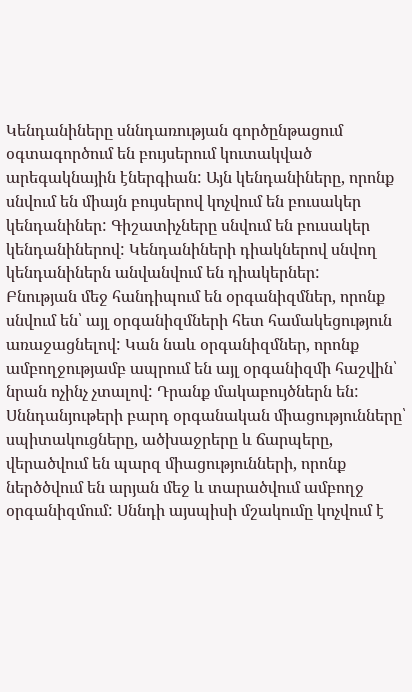Կենդանիները սննդառության գործընթացում օգտագործում են բույսերում կուտակված արեգակնային էներգիան: Այն կենդանիները, որոնք սնվում են միայն բույսերով կոչվում են բուսակեր կենդանիներ: Գիշատիչները սնվում են բուսակեր կենդանիներով: Կենդանիների դիակներով սնվող կենդանիներն անվանվում են դիակերներ:
Բնության մեջ հանդիպում են օրգանիզմներ, որոնք սնվում են՝ այլ օրգանիզմների հետ համակեցություն առաջացնելով: Կան նաև օրգանիզմներ, որոնք ամբողջությամբ ապրում են այլ օրգանիզմի հաշվին՝ նրան ոչինչ չտալով: Դրանք մակաբույծներն են:
Սննդանյութերի բարդ օրգանական միացությունները՝ սպիտակուցները, ածխաջրերը և ճարպերը, վերածվում են պարզ միացությունների, որոնք ներծծվում են արյան մեջ և տարածվում ամբողջ օրգանիզմում: Սննդի այսպիսի մշակումը կոչվում է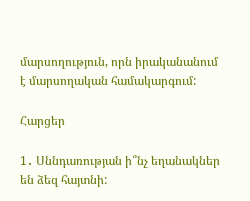մարսողություն, որն իրականանում է մարսողական համակարգում:

Հարցեր

1․ Սննդառության ի՞նչ եղանակներ են ձեզ հայտնի: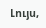Լույս,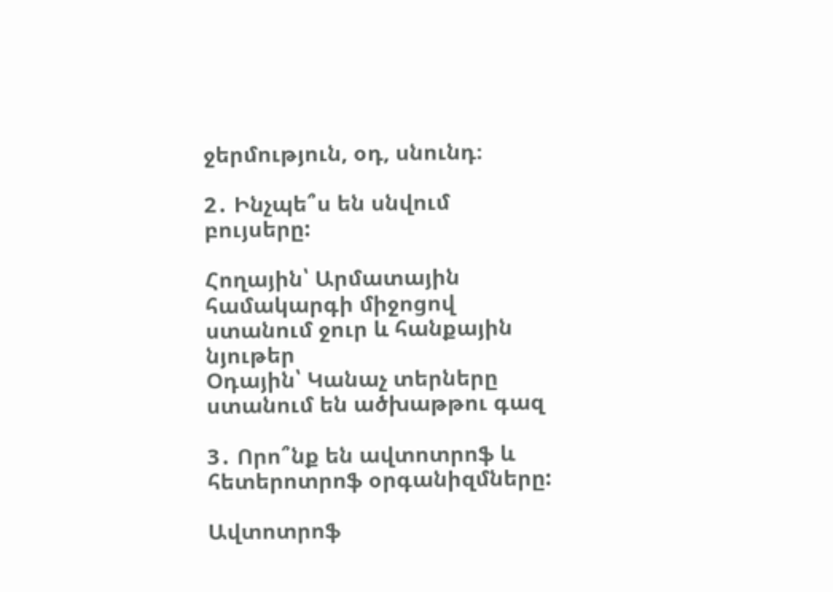ջերմություն, օդ, սնունդ։

2․ Ինչպե՞ս են սնվում բույսերը:

Հողային՝ Արմատային համակարգի միջոցով ստանում ջուր և հանքային նյութեր
Օդային՝ Կանաչ տերները ստանում են ածխաթթու գազ

3․ Որո՞նք են ավտոտրոֆ և հետերոտրոֆ օրգանիզմները:

Ավտոտրոֆ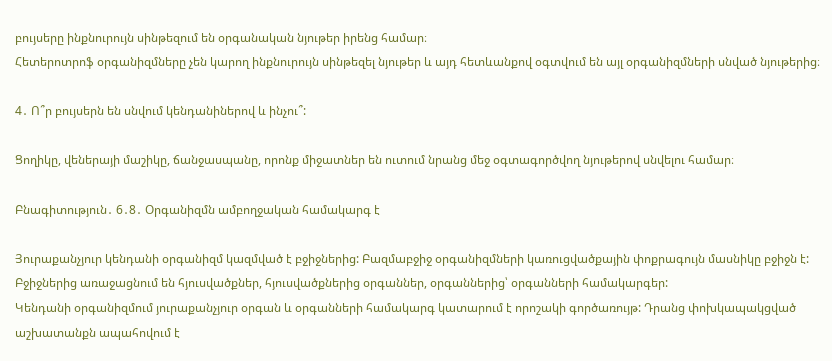բույսերը ինքնուրույն սինթեզում են օրգանական նյութեր իրենց համար։
Հետերոտրոֆ օրգանիզմները չեն կարող ինքնուրույն սինթեզել նյութեր և այդ հետևանքով օգտվում են այլ օրգանիզմների սնված նյութերից։

4․ Ո՞ր բույսերն են սնվում կենդանիներով և ինչու՞:

Ցողիկը, վեներայի մաշիկը, ճանջասպանը, որոնք միջատներ են ուտում նրանց մեջ օգտագործվող նյութերով սնվելու համար։

Բնագիտություն․ 6․8․ Օրգանիզմն ամբողջական համակարգ է

Յուրաքանչյուր կենդանի օրգանիզմ կազմված է բջիջներից: Բազմաբջիջ օրգանիզմների կառուցվածքային փոքրագույն մասնիկը բջիջն է: Բջիջներից առաջացնում են հյուսվածքներ, հյուսվածքներից օրգաններ, օրգաններից՝ օրգանների համակարգեր:
Կենդանի օրգանիզմում յուրաքանչյուր օրգան և օրգանների համակարգ կատարում է որոշակի գործառույթ: Դրանց փոխկապակցված աշխատանքն ապահովում է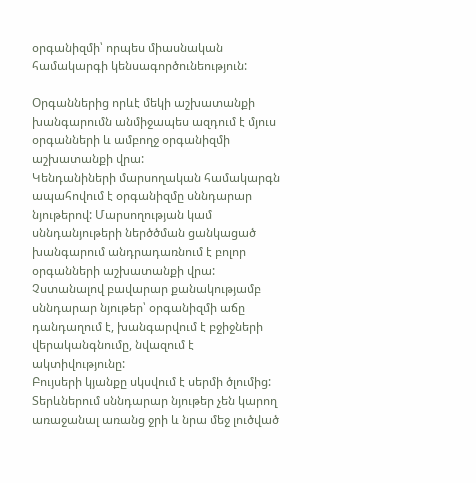օրգանիզմի՝ որպես միասնական համակարգի կենսագործունեություն:

Օրգաններից որևէ մեկի աշխատանքի խանգարումն անմիջապես ազդում է մյուս օրգանների և ամբողջ օրգանիզմի աշխատանքի վրա:
Կենդանիների մարսողական համակարգն ապահովում է օրգանիզմը սննդարար նյութերով: Մարսողության կամ սննդանյութերի ներծծման ցանկացած խանգարում անդրադառնում է բոլոր օրգանների աշխատանքի վրա: Չստանալով բավարար քանակությամբ սննդարար նյութեր՝ օրգանիզմի աճը դանդաղում է, խանգարվում է բջիջների վերականգնումը, նվազում է ակտիվությունը:
Բույսերի կյանքը սկսվում է սերմի ծլումից: Տերևներում սննդարար նյութեր չեն կարող առաջանալ առանց ջրի և նրա մեջ լուծված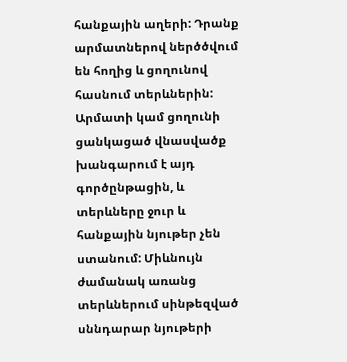հանքային աղերի: Դրանք արմատներով ներծծվում են հողից և ցողունով հասնում տերևներին: Արմատի կամ ցողունի ցանկացած վնասվածք խանգարում է այդ գործընթացին, և տերևները ջուր և հանքային նյութեր չեն ստանում: Միևնույն ժամանակ առանց տերևներում սինթեզված սննդարար նյութերի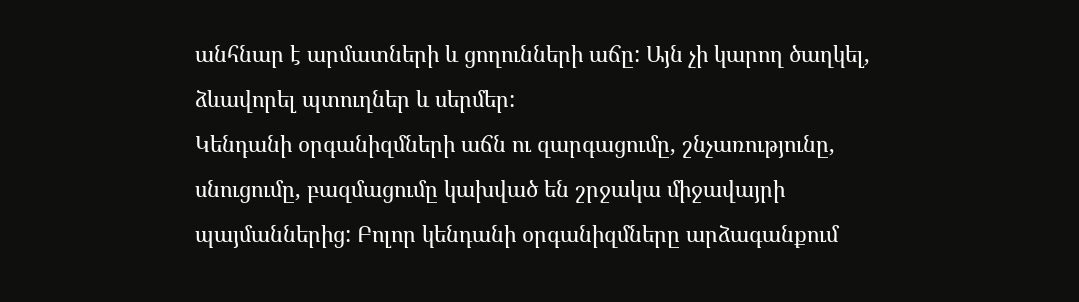անհնար է արմատների և ցողունների աճը: Այն չի կարող ծաղկել, ձևավորել պտուղներ և սերմեր:
Կենդանի օրգանիզմների աճն ու զարգացումը, շնչառությունը, սնուցումը, բազմացումը կախված են շրջակա միջավայրի պայմաններից: Բոլոր կենդանի օրգանիզմները արձագանքում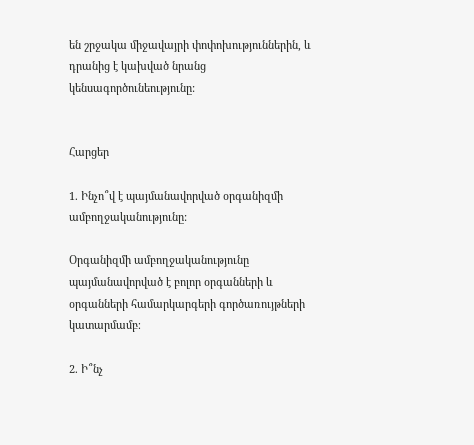են շրջակա միջավայրի փոփոխություններին, և դրանից է կախված նրանց կենսագործունեությունը:


Հարցեր

1. Ինչո՞վ է պայմանավորված օրգանիզմի ամբողջականությունը:

Օրգանիզմի ամբողջականությունը պայմանավորված է բոլոր օրգանների և օրգանների համարկարգերի գործառույթների կատարմամբ։

2. Ի՞նչ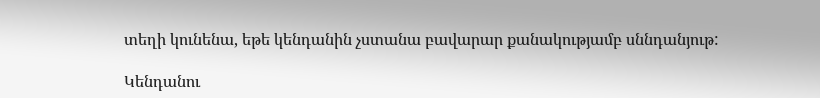տեղի կունենա, եթե կենդանին չստանա բավարար քանակությամբ սննդանյութ:

Կենդանու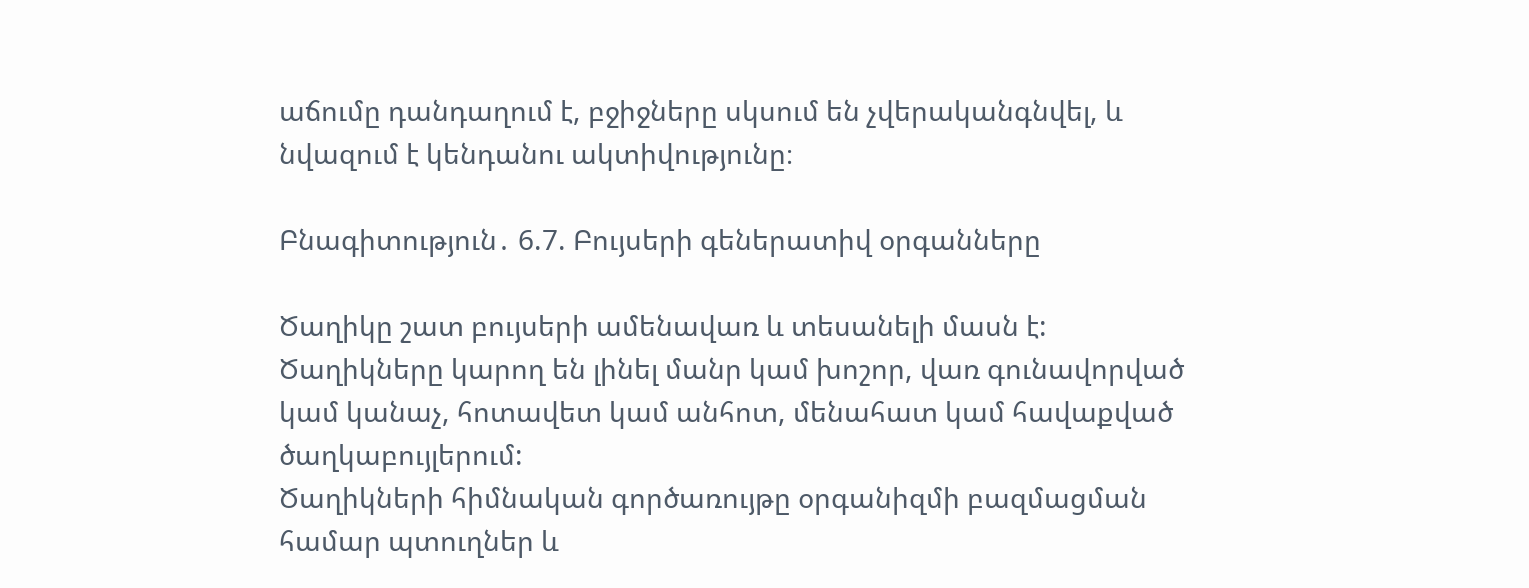աճումը դանդաղում է, բջիջները սկսում են չվերականգնվել, և նվազում է կենդանու ակտիվությունը։

Բնագիտություն․ 6.7. Բույսերի գեներատիվ օրգանները

Ծաղիկը շատ բույսերի ամենավառ և տեսանելի մասն է: Ծաղիկները կարող են լինել մանր կամ խոշոր, վառ գունավորված կամ կանաչ, հոտավետ կամ անհոտ, մենահատ կամ հավաքված ծաղկաբույլերում:
Ծաղիկների հիմնական գործառույթը օրգանիզմի բազմացման համար պտուղներ և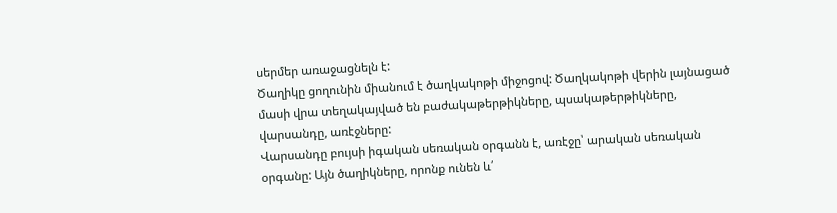սերմեր առաջացնելն է:
Ծաղիկը ցողունին միանում է ծաղկակոթի միջոցով: Ծաղկակոթի վերին լայնացած մասի վրա տեղակայված են բաժակաթերթիկները, պսակաթերթիկները, վարսանդը, առէջները:
Վարսանդը բույսի իգական սեռական օրգանն է, առէջը՝ արական սեռական օրգանը: Այն ծաղիկները, որոնք ունեն և՛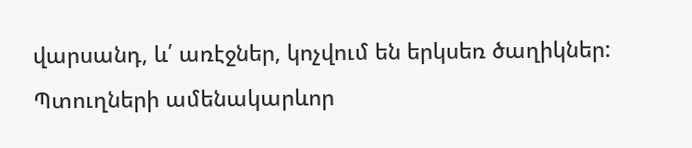վարսանդ, և՛ առէջներ, կոչվում են երկսեռ ծաղիկներ:
Պտուղների ամենակարևոր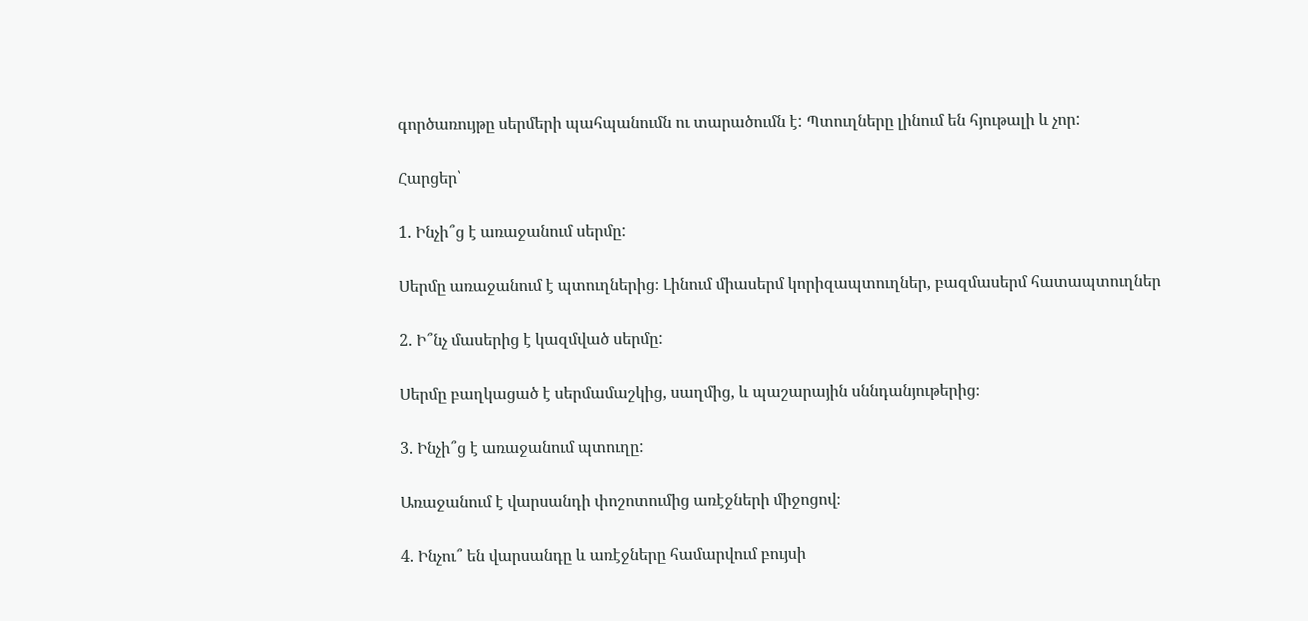գործառույթը սերմերի պահպանումն ու տարածումն է: Պտուղները լինում են հյութալի և չոր:

Հարցեր՝

1. Ինչի՞ց է առաջանում սերմը:

Սերմը առաջանում է պտուղներից։ Լինում միասերմ կորիզապտուղներ, բազմասերմ հատապտուղներ

2. Ի՞նչ մասերից է կազմված սերմը:

Սերմը բաղկացած է սերմամաշկից, սաղմից, և պաշարային սննդանյութերից։

3. Ինչի՞ց է առաջանում պտուղը:

Առաջանում է վարսանդի փոշոտումից առէջների միջոցով։

4. Ինչու՞ են վարսանդը և առէջները համարվում բույսի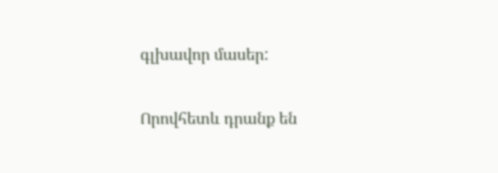գլխավոր մասեր:

Որովհետև դրանք են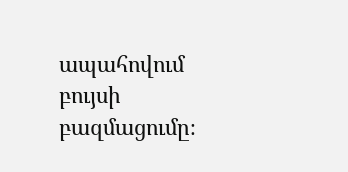ապահովում բույսի բազմացումը։